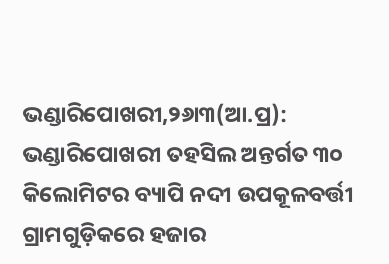ଭଣ୍ଡାରିପୋଖରୀ,୨୬ା୩(ଆ.ପ୍ର): ଭଣ୍ଡାରିପୋଖରୀ ତହସିଲ ଅନ୍ତର୍ଗତ ୩୦ କିଲୋମିଟର ବ୍ୟାପି ନଦୀ ଉପକୂଳବର୍ତ୍ତୀ ଗ୍ରାମଗୁଡ଼ିକରେ ହଜାର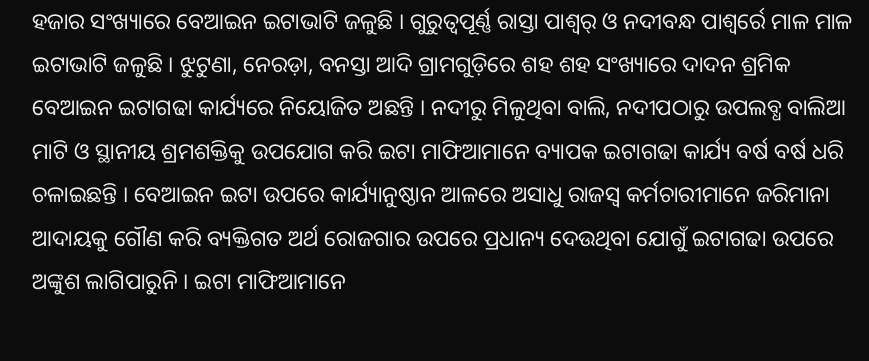ହଜାର ସଂଖ୍ୟାରେ ବେଆଇନ ଇଟାଭାଟି ଜଳୁଛି । ଗୁରୁତ୍ୱପୂର୍ଣ୍ଣ ରାସ୍ତା ପାଶ୍ୱର୍ ଓ ନଦୀବନ୍ଧ ପାଶ୍ୱର୍ରେ ମାଳ ମାଳ ଇଟାଭାଟି ଜଳୁଛି । ଝୁଟୁଣା, ନେରଡ଼ା, ବନସ୍ତା ଆଦି ଗ୍ରାମଗୁଡ଼ିରେ ଶହ ଶହ ସଂଖ୍ୟାରେ ଦାଦନ ଶ୍ରମିକ ବେଆଇନ ଇଟାଗଢା କାର୍ଯ୍ୟରେ ନିୟୋଜିତ ଅଛନ୍ତି । ନଦୀରୁ ମିଳୁଥିବା ବାଲି, ନଦୀପଠାରୁ ଉପଲବ୍ଧ ବାଲିଆ ମାଟି ଓ ସ୍ଥାନୀୟ ଶ୍ରମଶକ୍ତିକୁ ଉପଯୋଗ କରି ଇଟା ମାଫିଆମାନେ ବ୍ୟାପକ ଇଟାଗଢା କାର୍ଯ୍ୟ ବର୍ଷ ବର୍ଷ ଧରି ଚଳାଇଛନ୍ତି । ବେଆଇନ ଇଟା ଉପରେ କାର୍ଯ୍ୟାନୁଷ୍ଠାନ ଆଳରେ ଅସାଧୁ ରାଜସ୍ୱ କର୍ମଚାରୀମାନେ ଜରିମାନା ଆଦାୟକୁ ଗୌଣ କରି ବ୍ୟକ୍ତିଗତ ଅର୍ଥ ରୋଜଗାର ଉପରେ ପ୍ରଧାନ୍ୟ ଦେଉଥିବା ଯୋଗୁଁ ଇଟାଗଢା ଉପରେ ଅଙ୍କୁଶ ଲାଗିପାରୁନି । ଇଟା ମାଫିଆମାନେ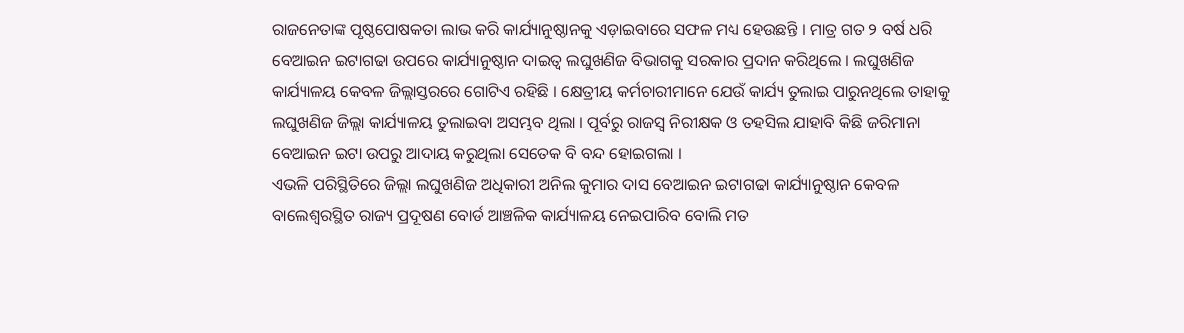ରାଜନେତାଙ୍କ ପୃଷ୍ଠପୋଷକତା ଲାଭ କରି କାର୍ଯ୍ୟାନୁଷ୍ଠାନକୁ ଏଡ଼ାଇବାରେ ସଫଳ ମଧ୍ୟ ହେଉଛନ୍ତି । ମାତ୍ର ଗତ ୨ ବର୍ଷ ଧରି ବେଆଇନ ଇଟାଗଢା ଉପରେ କାର୍ଯ୍ୟାନୁଷ୍ଠାନ ଦାଇତ୍ୱ ଲଘୁଖଣିଜ ବିଭାଗକୁ ସରକାର ପ୍ରଦାନ କରିଥିଲେ । ଲଘୁଖଣିଜ କାର୍ଯ୍ୟାଳୟ କେବଳ ଜିଲ୍ଲାସ୍ତରରେ ଗୋଟିଏ ରହିଛି । କ୍ଷେତ୍ରୀୟ କର୍ମଚାରୀମାନେ ଯେଉଁ କାର୍ଯ୍ୟ ତୁଲାଇ ପାରୁନଥିଲେ ତାହାକୁ ଲଘୁଖଣିଜ ଜିଲ୍ଲା କାର୍ଯ୍ୟାଳୟ ତୁଲାଇବା ଅସମ୍ଭବ ଥିଲା । ପୂର୍ବରୁ ରାଜସ୍ୱ ନିରୀକ୍ଷକ ଓ ତହସିଲ ଯାହାବି କିଛି ଜରିମାନା ବେଆଇନ ଇଟା ଉପରୁ ଆଦାୟ କରୁଥିଲା ସେତେକ ବି ବନ୍ଦ ହୋଇଗଲା ।
ଏଭଳି ପରିସ୍ଥିତିରେ ଜିଲ୍ଲା ଲଘୁଖଣିଜ ଅଧିକାରୀ ଅନିଲ କୁମାର ଦାସ ବେଆଇନ ଇଟାଗଢା କାର୍ଯ୍ୟାନୁଷ୍ଠାନ କେବଳ ବାଲେଶ୍ୱରସ୍ଥିତ ରାଜ୍ୟ ପ୍ରଦୂଷଣ ବୋର୍ଡ ଆଞ୍ଚଳିକ କାର୍ଯ୍ୟାଳୟ ନେଇପାରିବ ବୋଲି ମତ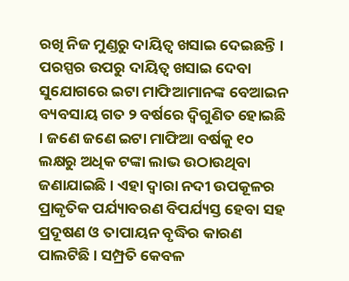ରଖି ନିଜ ମୁଣ୍ଡରୁ ଦାୟିତ୍ୱ ଖସାଇ ଦେଇଛନ୍ତି । ପରସ୍ପର ଉପରୁ ଦାୟିତ୍ୱ ଖସାଇ ଦେବା ସୁଯୋଗରେ ଇଟା ମାଫିଆମାନଙ୍କ ବେଆଇନ ବ୍ୟବସାୟ ଗତ ୨ ବର୍ଷରେ ଦ୍ୱିଗୁଣିତ ହୋଇଛି । ଜଣେ ଜଣେ ଇଟା ମାଫିଆ ବର୍ଷକୁ ୧୦ ଲକ୍ଷରୁ ଅଧିକ ଟଙ୍କା ଲାଭ ଉଠାଉଥିବା ଜଣାଯାଇଛି । ଏହା ଦ୍ୱାରା ନଦୀ ଉପକୂଳର ପ୍ରାକୃତିକ ପର୍ଯ୍ୟାବରଣ ବିପର୍ଯ୍ୟସ୍ତ ହେବା ସହ ପ୍ରଦୂଷଣ ଓ ତାପାୟନ ବୃଦ୍ଧିର କାରଣ ପାଲଟିଛି । ସମ୍ପ୍ରତି କେବଳ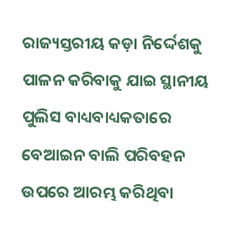ରାଜ୍ୟସ୍ତରୀୟ କଡ଼ା ନିର୍ଦ୍ଦେଶକୁ ପାଳନ କରିବାକୁ ଯାଇ ସ୍ଥାନୀୟ ପୁଲିସ ବାଧ୍ୟବାଧ୍ୟକତାରେ ବେଆଇନ ବାଲି ପରିବହନ ଉପରେ ଆରମ୍ଭ କରିଥିବା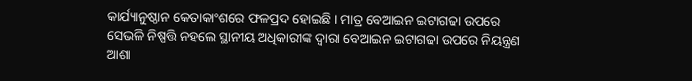କାର୍ଯ୍ୟାନୁଷ୍ଠାନ କେତାକାଂଶରେ ଫଳପ୍ରଦ ହୋଇଛି । ମାତ୍ର ବେଆଇନ ଇଟାଗଢା ଉପରେ ସେଭଳି ନିଷ୍ପତ୍ତି ନହଲେ ସ୍ଥାନୀୟ ଅଧିକାରୀଙ୍କ ଦ୍ୱାରା ବେଆଇନ ଇଟାଗଢା ଉପରେ ନିୟନ୍ତ୍ରଣ ଆଶା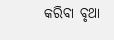କରିବା ବୃଥା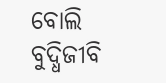ବୋଲି ବୁଦ୍ଧିଜୀବି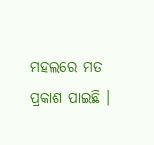ମହଲରେ ମତ ପ୍ରକାଶ ପାଇଛି ।